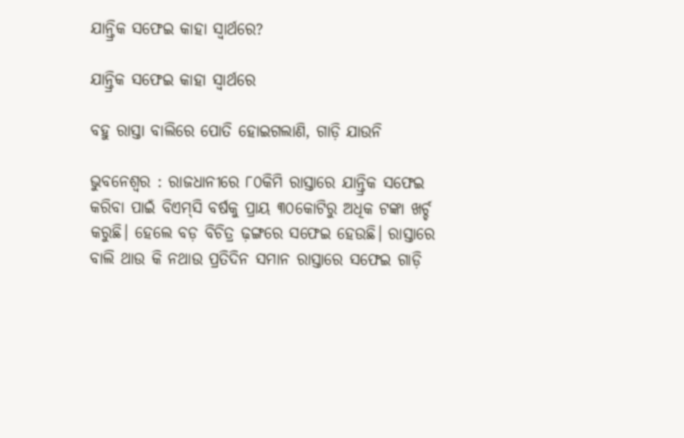ଯାନ୍ତ୍ରିକ ସଫେଇ କାହା ସ୍ବାର୍ଥରେ?

ଯାନ୍ତ୍ରିକ ସଫେଇ କାହା ସ୍ବାର୍ଥରେ

ବହୁ ରାସ୍ତା ବାଲିରେ ପୋତି ହୋଇଗଲାଣି, ଗାଡ଼ି ଯାଉନି

ଭୁବନେଶ୍ବର : ରାଜଧାନୀରେ ୮୦କିମି ରାସ୍ତାରେ ଯାନ୍ତ୍ରିକ ସଫେଇ କରିବା ପାଇଁ ବିଏମ୍‌ସି ବର୍ଷକୁ ପ୍ରାୟ ୩୦କୋଟିରୁ ଅଧିକ ଟଙ୍କା ଖର୍ଚ୍ଚ କରୁଛି। ହେଲେ ବଡ଼ ବିଚିତ୍ର ଢ଼ଙ୍ଗରେ ସଫେଇ ହେଉଛି। ରାସ୍ତାରେ ବାଲି ଥାଉ କି ନଥାଉ ପ୍ରତିଦିନ ସମାନ ରାସ୍ତାରେ ସଫେଇ ଗାଡ଼ି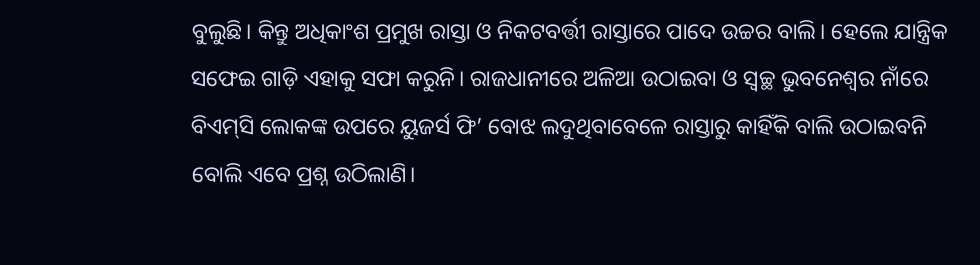ବୁଲୁଛି। କିନ୍ତୁ ଅଧିକାଂଶ ପ୍ରମୁଖ ରାସ୍ତା ଓ ନିକଟବର୍ତ୍ତୀ ରାସ୍ତାରେ ପାଦେ ଉଚ୍ଚର ବାଲି। ହେଲେ ଯାନ୍ତ୍ରିକ ସଫେଇ ଗାଡ଼ି ଏହାକୁ ସଫା କରୁନି। ରାଜଧାନୀରେ ଅଳିଆ ଉଠାଇବା ଓ ସ୍ବଚ୍ଛ ଭୁବନେଶ୍ବର ନାଁରେ ବିଏମ୍‌ସି ଲୋକଙ୍କ ଉପରେ ୟୁଜର୍ସ ଫି’ ବୋଝ ଲଦୁଥିବାବେଳେ ରାସ୍ତାରୁ କାହିଁକି ବାଲି ଉଠାଇବନି ବୋଲି ଏବେ ପ୍ରଶ୍ନ ଉଠିଲାଣି।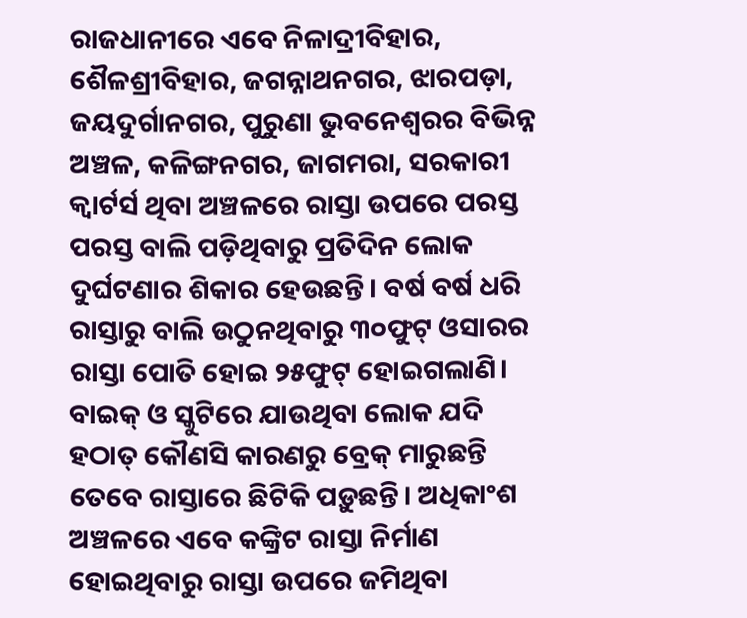ରାଜଧାନୀରେ ଏବେ ନିଳାଦ୍ରୀବିହାର, ଶୈଳଶ୍ରୀବିହାର, ଜଗନ୍ନାଥନଗର, ଝାରପଡ଼ା, ଜୟଦୁର୍ଗାନଗର, ପୁରୁଣା ଭୁବନେଶ୍ବରର ବିଭିନ୍ନ ଅଞ୍ଚଳ, କଳିଙ୍ଗନଗର, ଜାଗମରା, ସରକାରୀ କ୍ବାର୍ଟର୍ସ ଥିବା ଅଞ୍ଚଳରେ ରାସ୍ତା ଉପରେ ପରସ୍ତ ପରସ୍ତ ବାଲି ପଡ଼ିଥିବାରୁ ପ୍ରତିଦିନ ଲୋକ ଦୁର୍ଘଟଣାର ଶିକାର ହେଉଛନ୍ତି। ବର୍ଷ ବର୍ଷ ଧରି ରାସ୍ତାରୁ ବାଲି ଉଠୁନଥିବାରୁ ୩୦ଫୁଟ୍‌ ଓସାରର ରାସ୍ତା ପୋତି ହୋଇ ୨୫ଫୁଟ୍‌ ହୋଇଗଲାଣି। ବାଇକ୍ ଓ ସ୍କୁଟିରେ ଯାଉଥିବା ଲୋକ ଯଦି ହଠାତ୍ କୌଣସି କାରଣରୁ ବ୍ରେକ୍ ମାରୁଛନ୍ତି ତେବେ ରାସ୍ତାରେ ଛିଟିକି ପଡ଼ୁଛନ୍ତି। ଅଧିକାଂଶ ଅଞ୍ଚଳରେ ଏବେ କଙ୍କ୍ରିଟ ରାସ୍ତା ନିର୍ମାଣ ହୋଇଥିବାରୁ ରାସ୍ତା ଉପରେ ଜମିଥିବା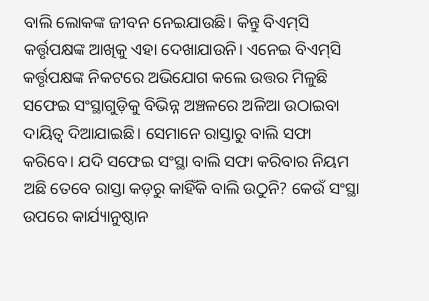ବାଲି ଲୋକଙ୍କ ଜୀବନ ନେଇଯାଉଛି। କିନ୍ତୁ ବିଏମ୍‌ସି କର୍ତ୍ତୃପକ୍ଷଙ୍କ ଆଖିକୁ ଏହା ଦେଖାଯାଉନି। ଏନେଇ ବିଏମ୍‌ସି କର୍ତ୍ତୃପକ୍ଷଙ୍କ ନିକଟରେ ଅଭିଯୋଗ କଲେ ଉତ୍ତର ମିଳୁଛି ସଫେଇ ସଂସ୍ଥାଗୁଡ଼ିକୁ ବିଭିନ୍ନ ଅଞ୍ଚଳରେ ଅଳିଆ ଉଠାଇବା ଦାୟିତ୍ବ ଦିଆଯାଇଛି। ସେମାନେ ରାସ୍ତାରୁ ବାଲି ସଫା କରିବେ। ଯଦି ସଫେଇ ସଂସ୍ଥା ବାଲି ସଫା କରିବାର ନିୟମ ଅଛି ତେବେ ରାସ୍ତା କଡ଼ରୁ କାହିଁକି ବାଲି ଉଠୁନି? କେଉଁ ସଂସ୍ଥା ଉପରେ କାର୍ଯ୍ୟାନୁଷ୍ଠାନ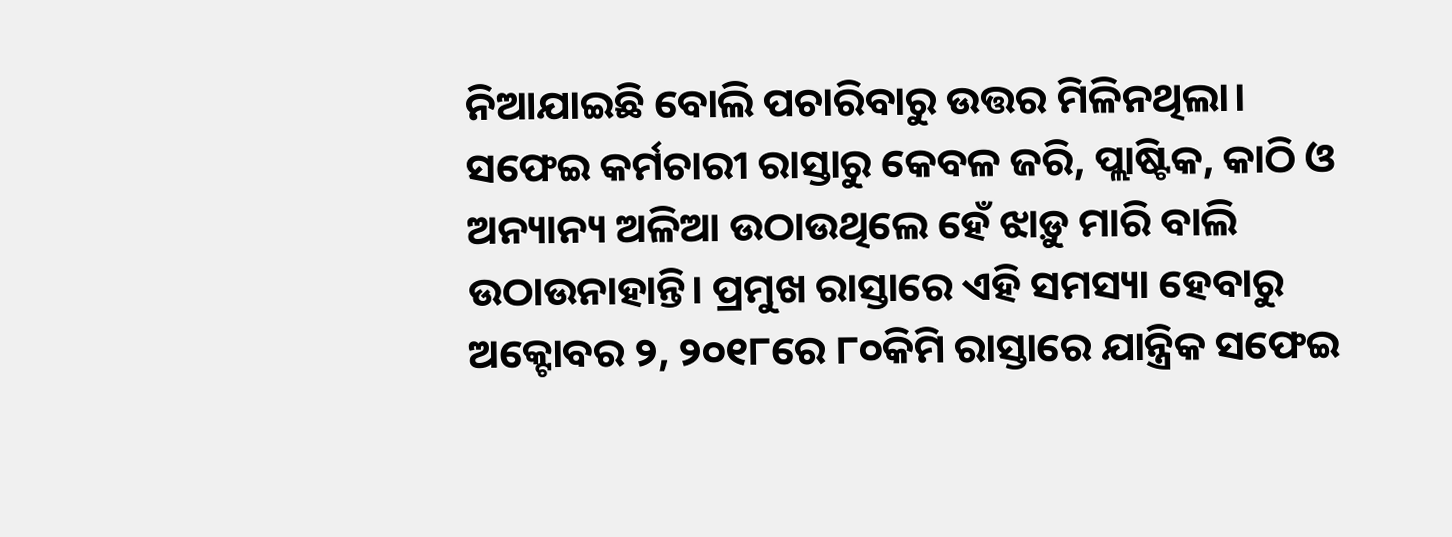ନିଆଯାଇଛି ବୋଲି ପଚାରିବାରୁ ଉତ୍ତର ମିଳିନଥିଲା। ସଫେଇ କର୍ମଚାରୀ ରାସ୍ତାରୁ କେବଳ ଜରି, ପ୍ଲାଷ୍ଟିକ, କାଠି ଓ ଅନ୍ୟାନ୍ୟ ଅଳିଆ ଉଠାଉଥିଲେ ହେଁ ଝାଡ଼ୁ ମାରି ବାଲି ଉଠାଉନାହାନ୍ତି। ପ୍ରମୁଖ ରାସ୍ତାରେ ଏହି ସମସ୍ୟା ହେବାରୁ ଅକ୍ଟୋବର ୨, ୨୦୧୮ରେ ୮୦କିମି ରାସ୍ତାରେ ଯାନ୍ତ୍ରିକ ସଫେଇ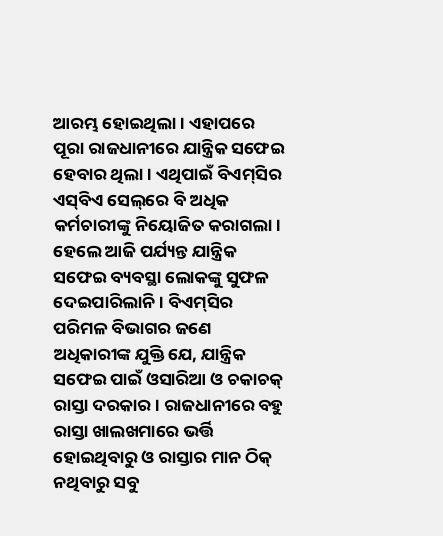ଆରମ୍ଭ ହୋଇଥିଲା। ଏହାପରେ ପୂରା ରାଜଧାନୀରେ ଯାନ୍ତ୍ରିକ ସଫେଇ ହେବାର ଥିଲା। ଏଥିପାଇଁ ବିଏମ୍‌ସିର ଏସ୍‌ବିଏ ସେଲ୍‌ରେ ବି ଅଧିକ କର୍ମଚାରୀଙ୍କୁ ନିୟୋଜିତ କରାଗଲା। ହେଲେ ଆଜି ପର୍ଯ୍ୟନ୍ତ ଯାନ୍ତ୍ରିକ ସଫେଇ ବ୍ୟବସ୍ଥା ଲୋକଙ୍କୁ ସୁଫଳ ଦେଇପାରିଲାନି। ବିଏମ୍‌ସିର ପରିମଳ ବିଭାଗର ଜଣେ ଅଧିକାରୀଙ୍କ ଯୁକ୍ତି ଯେ, ଯାନ୍ତ୍ରିକ ସଫେଇ ପାଇଁ ଓସାରିଆ ଓ ଚକାଚକ୍ ରାସ୍ତା ଦରକାର। ରାଜଧାନୀରେ ବହୁ ରାସ୍ତା ଖାଲଖମାରେ ଭର୍ତ୍ତି ହୋଇଥିବାରୁ ଓ ରାସ୍ତାର ମାନ ଠିକ୍ ନଥିବାରୁ ସବୁ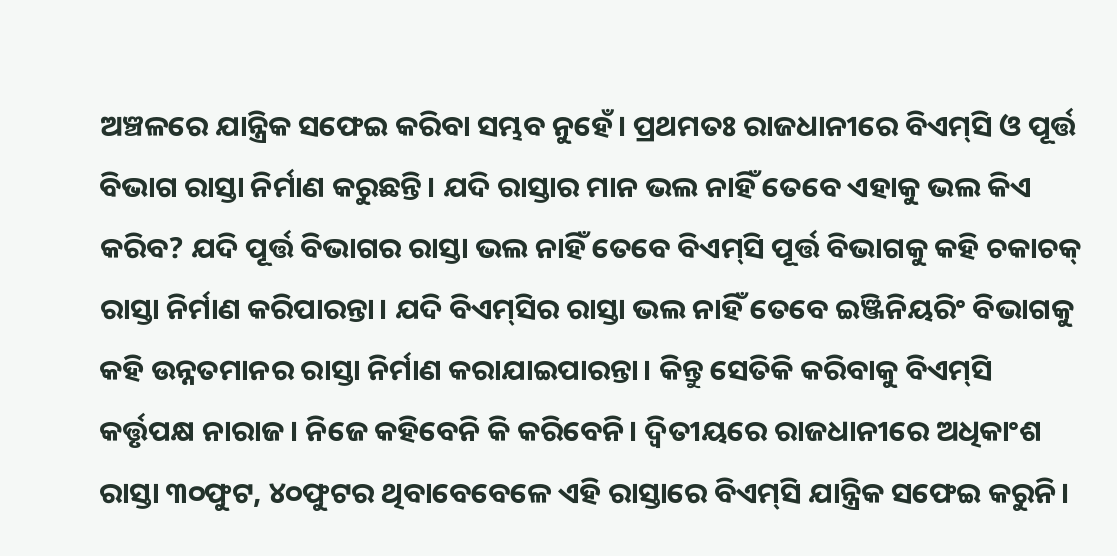ଅଞ୍ଚଳରେ ଯାନ୍ତ୍ରିକ ସଫେଇ କରିବା ସମ୍ଭବ ନୁହେଁ। ପ୍ରଥମତଃ ରାଜଧାନୀରେ ବିଏମ୍‌ସି ଓ ପୂର୍ତ୍ତ ବିଭାଗ ରାସ୍ତା ନିର୍ମାଣ କରୁଛନ୍ତି। ଯଦି ରାସ୍ତାର ମାନ ଭଲ ନାହିଁ ତେବେ ଏହାକୁ ଭଲ କିଏ କରିବ? ଯଦି ପୂର୍ତ୍ତ ବିଭାଗର ରାସ୍ତା ଭଲ ନାହିଁ ତେବେ ବିଏମ୍‌ସି ପୂର୍ତ୍ତ ବିଭାଗକୁ କହି ଚକାଚକ୍ ରାସ୍ତା ନିର୍ମାଣ କରିପାରନ୍ତା। ଯଦି ବିଏମ୍‌ସିର ରାସ୍ତା ଭଲ ନାହିଁ ତେବେ ଇଞ୍ଜିନିୟରିଂ ବିଭାଗକୁ କହି ଉନ୍ନତମାନର ରାସ୍ତା ନିର୍ମାଣ କରାଯାଇପାରନ୍ତା। କିନ୍ତୁ ସେତିକି କରିବାକୁ ବିଏମ୍‌ସି କର୍ତ୍ତୃପକ୍ଷ ନାରାଜ। ନିଜେ କହିବେନି କି କରିବେନି। ଦ୍ବିତୀୟରେ ରାଜଧାନୀରେ ଅଧିକାଂଶ ରାସ୍ତା ୩୦ଫୁଟ, ୪୦ଫୁଟର ଥିବାବେବେଳେ ଏହି ରାସ୍ତାରେ ବିଏମ୍‌ସି ଯାନ୍ତ୍ରିକ ସଫେଇ କରୁନି।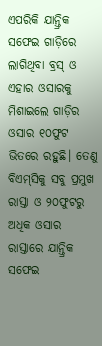ଏପରିକି ଯାନ୍ତ୍ରିକ ସଫେଇ ଗାଡ଼ିରେ ଲାଗିଥିବା ବ୍ରସ୍‌ ଓ ଏହାର ଓସାରକୁ ମିଶାଇଲେ ଗାଡ଼ିର ଓସାର ୧୦ଫୁଟ ଭିତରେ ରହୁଛି। ତେଣୁ ବିଏମ୍‌ସିକୁ ସବୁ ପ୍ରମୁଖ ରାସ୍ତା ଓ ୨୦ଫୁଟରୁ ଅଧିକ ଓସାର ରାସ୍ତାରେ ଯାନ୍ତ୍ରିକ ସଫେଇ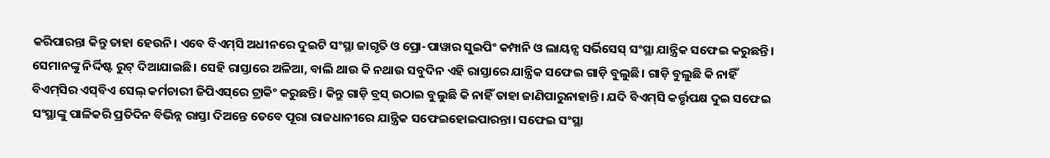କରିପାରନ୍ତା କିନ୍ତୁ ତାହା ହେଉନି। ଏବେ ବିଏମ୍‌ସି ଅଧୀନରେ ଦୁଇଟି ସଂସ୍ଥା ଜାଗୃତି ଓ ପ୍ରୋ-ପାୱାର ସୁଇପିଂ କମ୍ପାନି ଓ ଲାୟନ୍ସ ସର୍ଭିସେସ୍‌ ସଂସ୍ଥା ଯାନ୍ତ୍ରିକ ସଫେଇ କରୁଛନ୍ତି। ସେମାନଙ୍କୁ ନିର୍ଦ୍ଦିଷ୍ଟ ରୁଟ୍‌ ଦିଆଯାଇଛି। ସେହି ରାସ୍ତାରେ ଅଳିଆ, ବାଲି ଥାଉ କି ନଥାଉ ସବୁଦିନ ଏହି ରାସ୍ତାରେ ଯାନ୍ତ୍ରିକ ସଫେଇ ଗାଡ଼ି ବୁଲୁଛି। ଗାଡ଼ି ବୁଲୁଛି କି ନାହିଁ ବିଏମ୍‌ସିର ଏସ୍‌ବିଏ ସେଲ୍‌ କର୍ମଚାରୀ ଜିପିଏସ୍‌ରେ ଟ୍ରାକିଂ କରୁଛନ୍ତି। କିନ୍ତୁ ଗାଡ଼ି ବ୍ରସ୍‌ ଉଠାଇ ବୁଲୁଛି କି ନାହିଁ ତାହା ଜାଣିପାରୁନାହାନ୍ତି। ଯଦି ବିଏମ୍‌ସି କର୍ତ୍ତୃପକ୍ଷ ଦୁଇ ସଫେଇ ସଂସ୍ଥାଙ୍କୁ ପାଳିକରି ପ୍ରତିଦିନ ବିଭିନ୍ନ ରାସ୍ତା ଦିଅନ୍ତେ ତେବେ ପୂରା ରାଜଧାନୀରେ ଯାନ୍ତ୍ରିକ ସଫେଇହୋଇପାରନ୍ତା। ସଫେଇ ସଂସ୍ଥା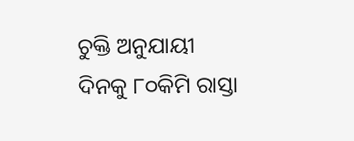ଚୁକ୍ତି ଅନୁଯାୟୀ ଦିନକୁ ୮୦କିମି ରାସ୍ତା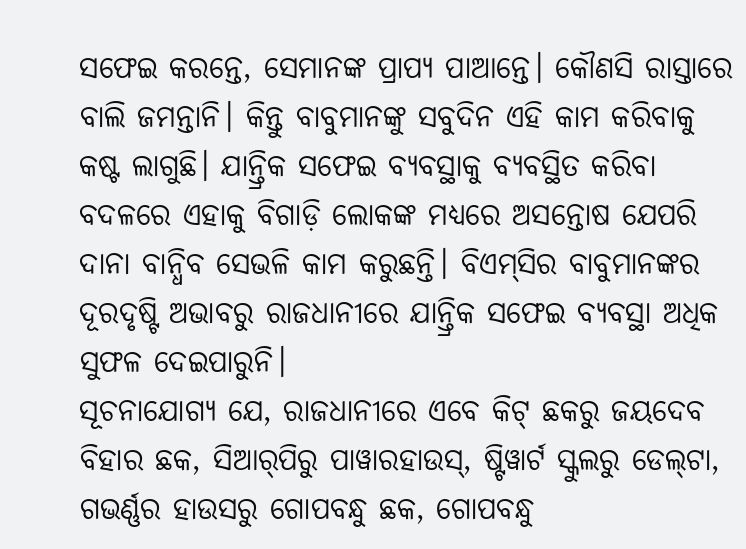ସଫେଇ କରନ୍ତେ, ସେମାନଙ୍କ ପ୍ରାପ୍ୟ ପାଆନ୍ତେ। କୌଣସି ରାସ୍ତାରେ ବାଲି ଜମନ୍ତାନି। କିନ୍ତୁ ବାବୁମାନଙ୍କୁ ସବୁଦିନ ଏହି କାମ କରିବାକୁ କଷ୍ଟ ଲାଗୁଛି। ଯାନ୍ତ୍ରିକ ସଫେଇ ବ୍ୟବସ୍ଥାକୁ ବ୍ୟବସ୍ଥିତ କରିବା ବଦଳରେ ଏହାକୁ ବିଗାଡ଼ି ଲୋକଙ୍କ ମଧ୍ୟରେ ଅସନ୍ତୋଷ ଯେପରି ଦାନା ବାନ୍ଧିବ ସେଭଳି କାମ କରୁଛନ୍ତି। ବିଏମ୍‌ସିର ବାବୁମାନଙ୍କର ଦୂରଦୃଷ୍ଟି ଅଭାବରୁ ରାଜଧାନୀରେ ଯାନ୍ତ୍ରିକ ସଫେଇ ବ୍ୟବସ୍ଥା ଅଧିକ ସୁଫଳ ଦେଇପାରୁନି।
ସୂଚନାଯୋଗ୍ୟ ଯେ, ରାଜଧାନୀରେ ଏବେ କିଟ୍‌ ଛକରୁ ଜୟଦେବ ବିହାର ଛକ, ସିଆର୍‌ପିରୁ ପାୱାରହାଉସ୍‌, ଷ୍ଟିୱାର୍ଟ ସ୍କୁଲରୁ ଡେଲ୍‌ଟା, ଗଭର୍ଣ୍ଣର ହାଉସରୁ ଗୋପବନ୍ଧୁ ଛକ, ଗୋପବନ୍ଧୁ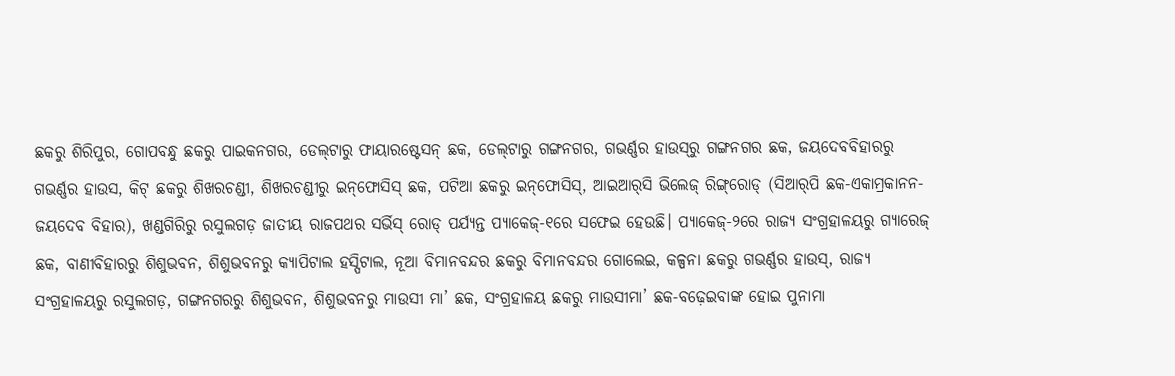ଛକରୁ ଶିରିପୁର, ଗୋପବନ୍ଧୁ ଛକରୁ ପାଇକନଗର, ଡେଲ୍‌ଟାରୁ ଫାୟାରଷ୍ଟେସନ୍‌ ଛକ, ଡେଲ୍‌ଟାରୁ ଗଙ୍ଗନଗର, ଗଭର୍ଣ୍ଣର ହାଉସ୍‌ରୁ ଗଙ୍ଗନଗର ଛକ, ଜୟଦେବବିହାରରୁ ଗଭର୍ଣ୍ଣର ହାଉସ, କିଟ୍‌ ଛକରୁ ଶିଖରଚଣ୍ଡୀ, ଶିଖରଚଣ୍ଡୀରୁ ଇନ୍‌ଫୋସିସ୍‌ ଛକ, ପଟିଆ ଛକରୁ ଇନ୍‌ଫୋସିସ୍‌, ଆଇଆର୍‌ସି ଭିଲେଜ୍‌ ରିଙ୍ଗ୍‌ରୋଡ୍‌ (ସିଆର୍‌ପି ଛକ-ଏକାମ୍ରକାନନ-ଜୟଦେବ ବିହାର), ଖଣ୍ଡଗିରିରୁ ରସୁଲଗଡ଼ ଜାତୀୟ ରାଜପଥର ସର୍ଭିସ୍‌ ରୋଡ୍‌ ପର୍ଯ୍ୟନ୍ତ ପ୍ୟାକେଜ୍‌-୧ରେ ସଫେଇ ହେଉଛି। ପ୍ୟାକେଜ୍‌-୨ରେ ରାଜ୍ୟ ସଂଗ୍ରହାଳୟରୁ ଗ୍ୟାରେଜ୍‌ ଛକ, ବାଣୀବିହାରରୁ ଶିଶୁଭବନ, ଶିଶୁଭବନରୁ କ୍ୟାପିଟାଲ ହସ୍ପିଟାଲ, ନୂଆ ବିମାନବନ୍ଦର ଛକରୁ ବିମାନବନ୍ଦର ଗୋଲେଇ, କଳ୍ପନା ଛକରୁ ଗଭର୍ଣ୍ଣର ହାଉସ୍‌, ରାଜ୍ୟ ସଂଗ୍ରହାଳୟରୁ ରସୁଲଗଡ଼, ଗଙ୍ଗନଗରରୁ ଶିଶୁଭବନ, ଶିଶୁଭବନରୁ ମାଉସୀ ମା’ ଛକ, ସଂଗ୍ରହାଳୟ ଛକରୁ ମାଉସୀମା’ ଛକ-ବଢ଼େଇବାଙ୍କ ହୋଇ ପୁନାମା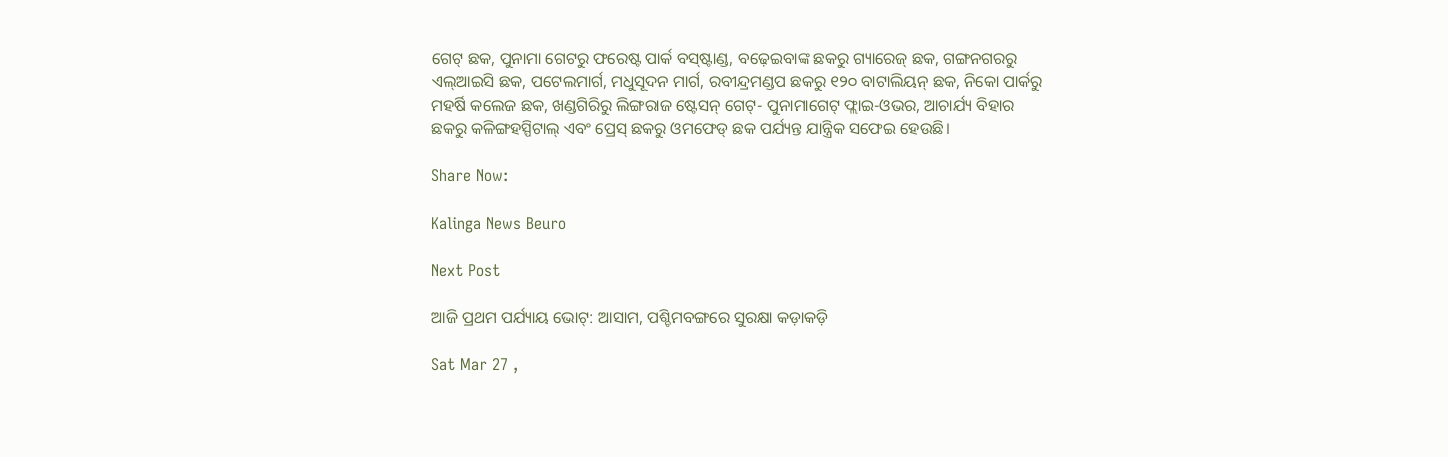ଗେଟ୍‌ ଛକ, ପୁନାମା ଗେଟରୁ ଫରେଷ୍ଟ ପାର୍କ ବସ୍‌ଷ୍ଟାଣ୍ଡ, ବଢ଼େଇବାଙ୍କ ଛକରୁ ଗ୍ୟାରେଜ୍‌ ଛକ, ଗଙ୍ଗନଗରରୁ ଏଲ୍‌ଆଇସି ଛକ, ପଟେଲମାର୍ଗ, ମଧୁସୂଦନ ମାର୍ଗ, ରବୀନ୍ଦ୍ରମଣ୍ଡପ ଛକରୁ ୧୨୦ ବାଟାଲିୟନ୍‌ ଛକ, ନିକୋ ପାର୍କରୁ ମହର୍ଷି କଲେଜ ଛକ, ଖଣ୍ଡଗିରିରୁ ଲିଙ୍ଗରାଜ ଷ୍ଟେସନ୍‌ ଗେଟ୍‌- ପୁନାମାଗେଟ୍‌ ଫ୍ଲାଇ-ଓଭର, ଆଚାର୍ଯ୍ୟ ବିହାର ଛକରୁ କଳିଙ୍ଗହସ୍ପିଟାଲ୍‌ ଏବଂ ପ୍ରେସ୍‌ ଛକରୁ ଓମଫେଡ୍‌ ଛକ ପର୍ଯ୍ୟନ୍ତ ଯାନ୍ତ୍ରିକ ସଫେଇ ହେଉଛି।

Share Now:

Kalinga News Beuro

Next Post

ଆଜି ପ୍ରଥମ ପର୍ଯ୍ୟାୟ ଭୋଟ୍: ଆସାମ, ପଶ୍ଚିମବଙ୍ଗରେ ସୁରକ୍ଷା କଡ଼ାକଡ଼ି

Sat Mar 27 ,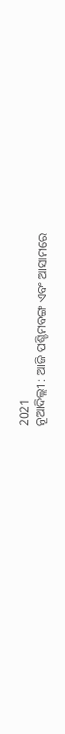2021
ନୂଆଦିଲ୍ଲୀ : ଆଜି ପଶ୍ଚିମବଙ୍ଗ ଏବଂ ଆସାମରେ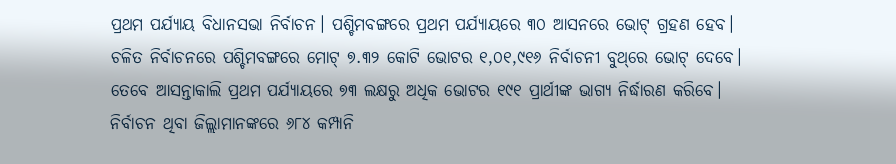ପ୍ରଥମ ପର୍ଯ୍ୟାୟ ବିଧାନସଭା ନିର୍ବାଚନ। ପଶ୍ଚିମବଙ୍ଗରେ ପ୍ରଥମ ପର୍ଯ୍ୟାୟରେ ୩୦ ଆସନରେ ଭୋଟ୍‌ ଗ୍ରହଣ ହେବ। ଚଳିତ ନିର୍ବାଚନରେ ପଶ୍ଚିମବଙ୍ଗରେ ମୋଟ୍‌ ୭.୩୨ କୋଟି ଭୋଟର ୧,୦୧,୯୧୬ ନିର୍ବା‌ଚନୀ ବୁଥ୍‌ରେ ଭୋଟ୍‌ ଦେବେ। ତେବେ ଆସନ୍ତାକାଲି ପ୍ରଥମ ପର୍ଯ୍ୟାୟରେ ୭୩ ଲକ୍ଷରୁ ଅଧିକ ଭୋଟର ୧୯୧ ପ୍ରାର୍ଥୀଙ୍କ ଭାଗ୍ୟ ନିର୍ଦ୍ଧାରଣ କରିବେ। ନିର୍ବାଚନ ଥିବା ଜିଲ୍ଲାମାନଙ୍କରେ ୬୮୪ କମ୍ପାନି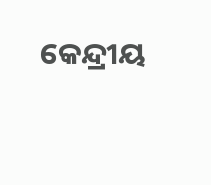କେନ୍ଦ୍ରୀୟ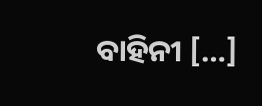ବାହିନୀ […]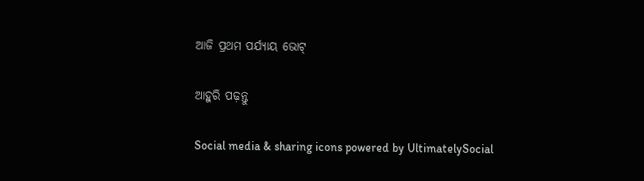ଆଜି ପ୍ରଥମ ପର୍ଯ୍ୟାୟ ଭୋଟ୍

ଆହୁରି ପଢ଼ନ୍ତୁ

Social media & sharing icons powered by UltimatelySocial